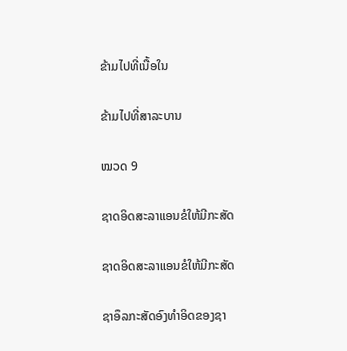ຂ້າມໄປທີ່ເນື້ອໃນ

ຂ້າມໄປທີ່ສາລະບານ

ໝວດ 9

ຊາດອິດສະລາແອນຂໍໃຫ້ມີກະສັດ

ຊາດອິດສະລາແອນຂໍໃຫ້ມີກະສັດ

ຊາອຶລກະສັດອົງທຳອິດຂອງຊາ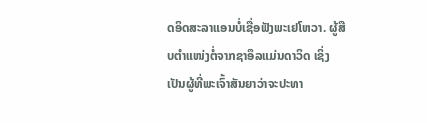ດອິດສະລາແອນບໍ່ເຊື່ອຟັງພະເຢໂຫວາ. ຜູ້ສືບຕຳແໜ່ງຕໍ່ຈາກຊາອຶລແມ່ນດາວິດ ເຊິ່ງເປັນຜູ້ທີ່ພະເຈົ້າສັນຍາວ່າຈະປະທາ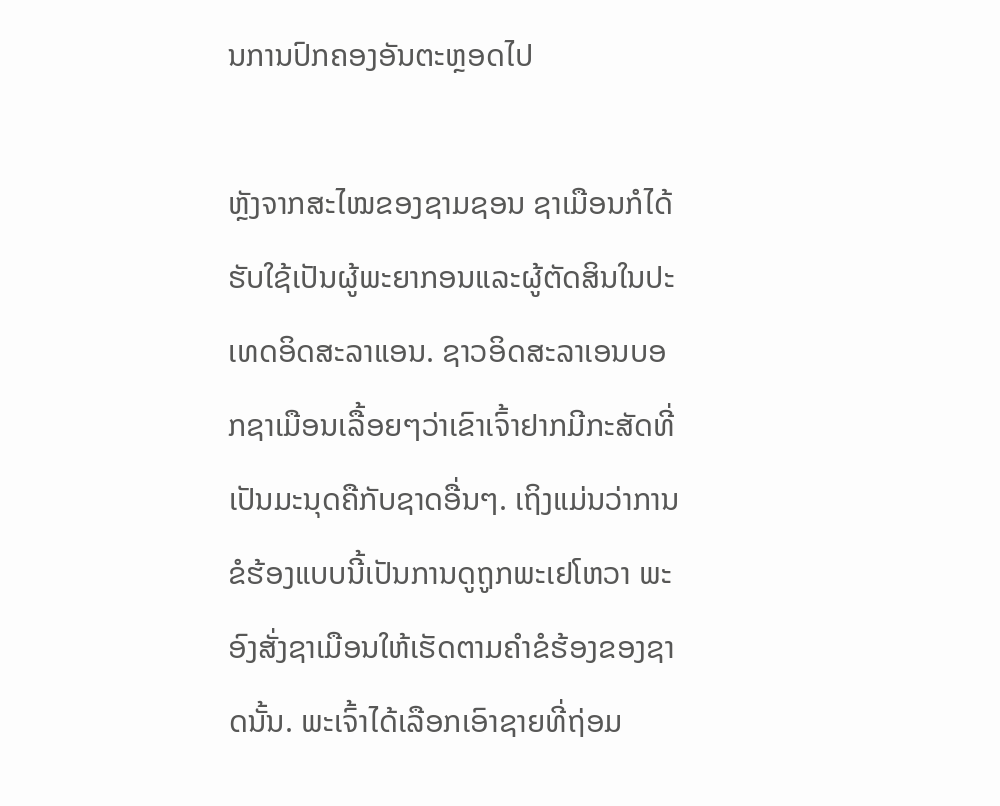ນການປົກຄອງອັນຕະຫຼອດໄປ

ຫຼັງຈາກສະໄໝຂອງຊາມຊອນ ຊາເມືອນກໍໄດ້ຮັບໃຊ້ເປັນຜູ້ພະຍາກອນແລະຜູ້ຕັດສິນໃນປະເທດອິດສະລາແອນ. ຊາວອິດສະລາເອນບອກຊາເມືອນເລື້ອຍໆວ່າເຂົາເຈົ້າຢາກມີກະສັດທີ່ເປັນມະນຸດຄືກັບຊາດອື່ນໆ. ເຖິງແມ່ນວ່າການຂໍຮ້ອງແບບນີ້ເປັນການດູຖູກພະເຢໂຫວາ ພະອົງສັ່ງຊາເມືອນໃຫ້ເຮັດຕາມຄຳຂໍຮ້ອງຂອງຊາດນັ້ນ. ພະເຈົ້າໄດ້ເລືອກເອົາຊາຍທີ່ຖ່ອມ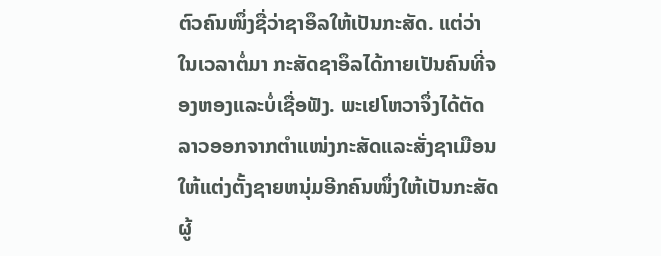ຕົວຄົນໜຶ່ງຊື່ວ່າຊາອຶລໃຫ້ເປັນກະສັດ. ແຕ່ວ່າໃນເວລາຕໍ່ມາ ກະສັດຊາອຶລໄດ້ກາຍເປັນຄົນທີ່ຈອງຫອງແລະບໍ່ເຊື່ອຟັງ. ພະເຢໂຫວາຈຶ່ງໄດ້ຕັດລາວອອກຈາກຕຳແໜ່ງກະສັດແລະສັ່ງຊາເມືອນໃຫ້ແຕ່ງຕັ້ງຊາຍຫນຸ່ມອີກຄົນໜຶ່ງໃຫ້ເປັນກະສັດ ຜູ້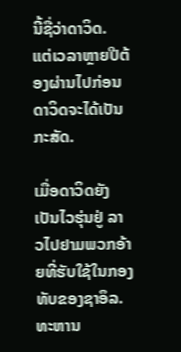ນີ້ຊື່ວ່າດາວິດ. ແຕ່ເວລາຫຼາຍປີຕ້ອງຜ່ານໄປກ່ອນດາວິດຈະໄດ້ເປັນກະສັດ.

ເມື່ອດາວິດຍັງເປັນໄວຮຸ່ນຢູ່ ລາວໄປຢາມພວກອ້າຍທີ່ຮັບໃຊ້ໃນກອງທັບຂອງຊາອຶລ. ທະຫານ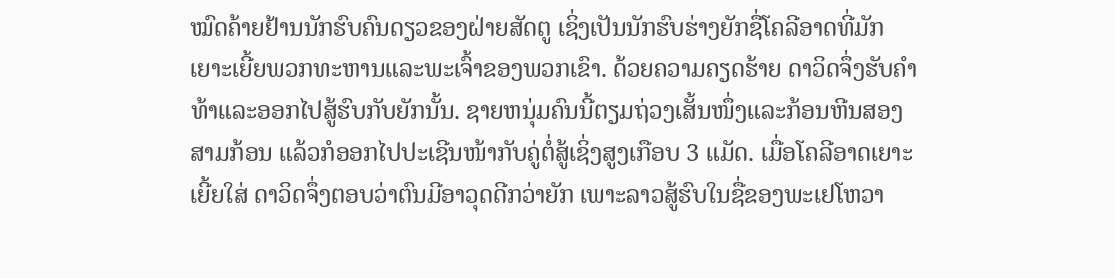ໝົດຄ້າຍຢ້ານນັກຮົບຄົນດຽວຂອງຝ່າຍສັດຕູ ເຊິ່ງເປັນນັກຮົບຮ່າງຍັກຊື່ໂຄລີອາດທີ່ມັກເຍາະເຍີ້ຍພວກທະຫານແລະພະເຈົ້າຂອງພວກເຂົາ. ດ້ວຍຄວາມຄຽດຮ້າຍ ດາວິດຈຶ່ງຮັບຄຳທ້າແລະອອກໄປສູ້ຮົບກັບຍັກນັ້ນ. ຊາຍຫນຸ່ມຄົນນີ້ຕຽມຖ່ວງເສັ້ນໜຶ່ງແລະກ້ອນຫີນສອງສາມກ້ອນ ແລ້ວກໍອອກໄປປະເຊີນໜ້າກັບຄູ່ຕໍ່ສູ້ເຊິ່ງສູງເກືອບ 3 ແມັດ. ເມື່ອໂຄລີອາດເຍາະເຍີ້ຍໃສ່ ດາວິດຈຶ່ງຕອບວ່າຕົນມີອາວຸດດີກວ່າຍັກ ເພາະລາວສູ້ຮົບໃນຊື່ຂອງພະເຢໂຫວາ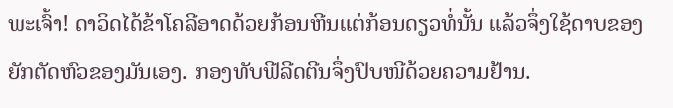ພະເຈົ້າ! ດາວິດໄດ້ຂ້າໂຄລີອາດດ້ວຍກ້ອນຫີນແຕ່ກ້ອນດຽວທໍ່ນັ້ນ ແລ້ວຈຶ່ງໃຊ້ດາບຂອງຍັກຕັດຫົວຂອງມັນເອງ. ກອງທັບຟີລີດຕີນຈຶ່ງປົບໜີດ້ວຍຄວາມຢ້ານ.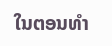ໃນຕອນທຳ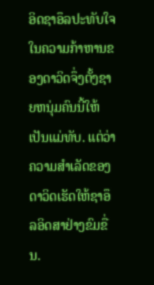ອິດຊາອຶລປະທັບໃຈໃນຄວາມກ້າຫານຂອງດາວິດຈຶ່ງຕັ້ງຊາຍຫນຸ່ມຄົນນີ້ໃຫ້ເປັນແມ່ທັບ. ແຕ່ວ່າຄວາມສຳເລັດຂອງດາວິດເຮັດໃຫ້ຊາອຶລອິດສາຢ່າງຂົມຂື່ນ.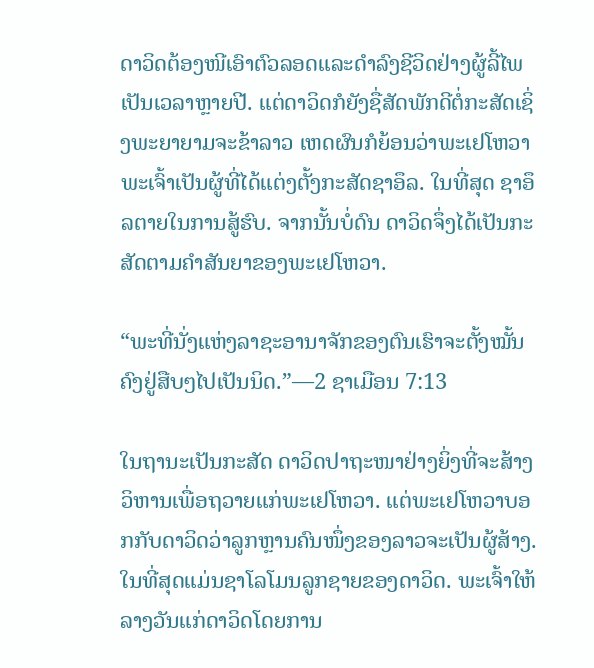ດາວິດຕ້ອງໜີເອົາຕົວລອດແລະດຳລົງຊີວິດຢ່າງຜູ້ລີ້ໄພເປັນເວລາຫຼາຍປີ. ແຕ່ດາວິດກໍຍັງຊື່ສັດພັກດີຕໍ່ກະສັດເຊິ່ງພະຍາຍາມຈະຂ້າລາວ ເຫດຜົນກໍຍ້ອນວ່າພະເຢໂຫວາພະເຈົ້າເປັນຜູ້ທີ່ໄດ້ແຕ່ງຕັ້ງກະສັດຊາອຶລ. ໃນທີ່ສຸດ ຊາອຶລຕາຍໃນການສູ້ຮົບ. ຈາກນັ້ນບໍ່ດົນ ດາວິດຈຶ່ງໄດ້ເປັນກະສັດຕາມຄຳສັນຍາຂອງພະເຢໂຫວາ.

“ພະທີ່ນັ່ງແຫ່ງລາຊະອານາຈັກຂອງຕົນເຮົາຈະຕັ້ງໝັ້ນຄົງຢູ່ສືບໆໄປເປັນນິດ.”—2 ຊາເມືອນ 7:13

ໃນຖານະເປັນກະສັດ ດາວິດປາຖະໜາຢ່າງຍິ່ງທີ່ຈະສ້າງວິຫານເພື່ອຖວາຍແກ່ພະເຢໂຫວາ. ແຕ່ພະເຢໂຫວາບອກກັບດາວິດວ່າລູກຫຼານຄົນໜຶ່ງຂອງລາວຈະເປັນຜູ້ສ້າງ. ໃນທີ່ສຸດແມ່ນຊາໂລໂມນລູກຊາຍຂອງດາວິດ. ພະເຈົ້າໃຫ້ລາງວັນແກ່ດາວິດໂດຍການ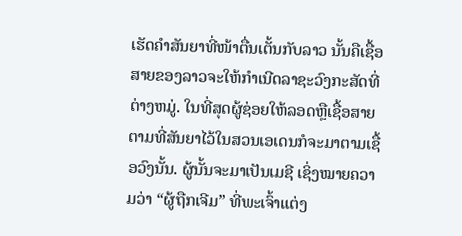ເຮັດຄຳສັນຍາທີ່ໜ້າຕື່ນເຕັ້ນກັບລາວ ນັ້ນຄືເຊື້ອສາຍຂອງລາວຈະໃຫ້ກຳເນີດລາຊະວົງກະສັດທີ່ຕ່າງຫມູ່. ໃນທີ່ສຸດຜູ້ຊ່ອຍໃຫ້ລອດຫຼືເຊື້ອສາຍຕາມທີ່ສັນຍາໄວ້ໃນສວນເອເດນກໍຈະມາຕາມເຊື້ອວົງນັ້ນ. ຜູ້ນັ້ນຈະມາເປັນເມຊີ ເຊິ່ງໝາຍຄວາມວ່າ “ຜູ້ຖືກເຈີມ” ທີ່ພະເຈົ້າແຕ່ງ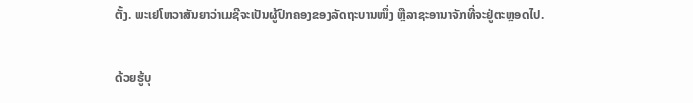ຕັ້ງ. ພະເຢໂຫວາສັນຍາວ່າເມຊີຈະເປັນຜູ້ປົກຄອງຂອງລັດຖະບານໜຶ່ງ ຫຼືລາຊະອານາຈັກທີ່ຈະຢູ່ຕະຫຼອດໄປ.

ດ້ວຍຮູ້ບຸ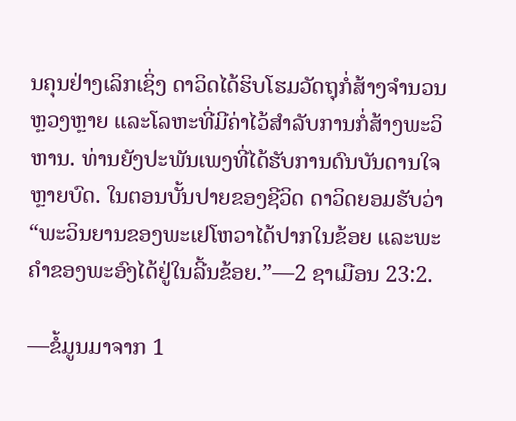ນຄຸນຢ່າງເລິກເຊິ່ງ ດາວິດໄດ້ຮິບໂຮມວັດຖຸກໍ່ສ້າງຈຳນວນຫຼວງຫຼາຍ ແລະໂລຫະທີ່ມີຄ່າໄວ້ສຳລັບການກໍ່ສ້າງພະວິຫານ. ທ່ານຍັງປະພັນເພງທີ່ໄດ້ຮັບການດົນບັນດານໃຈຫຼາຍບົດ. ໃນຕອນບັ້ນປາຍຂອງຊີວິດ ດາວິດຍອມຮັບວ່າ “ພະວິນຍານຂອງພະເຢໂຫວາໄດ້ປາກໃນຂ້ອຍ ແລະພະຄຳຂອງພະອົງໄດ້ຢູ່ໃນລີ້ນຂ້ອຍ.”—2 ຊາເມືອນ 23:2.

—ຂໍ້ມູນມາຈາກ 1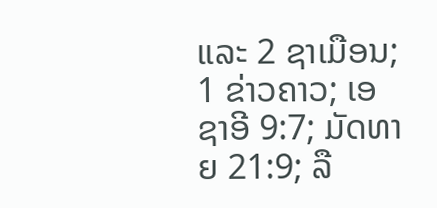ແລະ 2 ຊາເມືອນ; 1 ຂ່າວຄາວ; ເອຊາອີ 9:7; ມັດທາຍ 21:9; ລື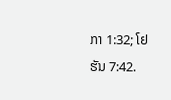ກາ 1:32; ໂຢຮັນ 7:42.